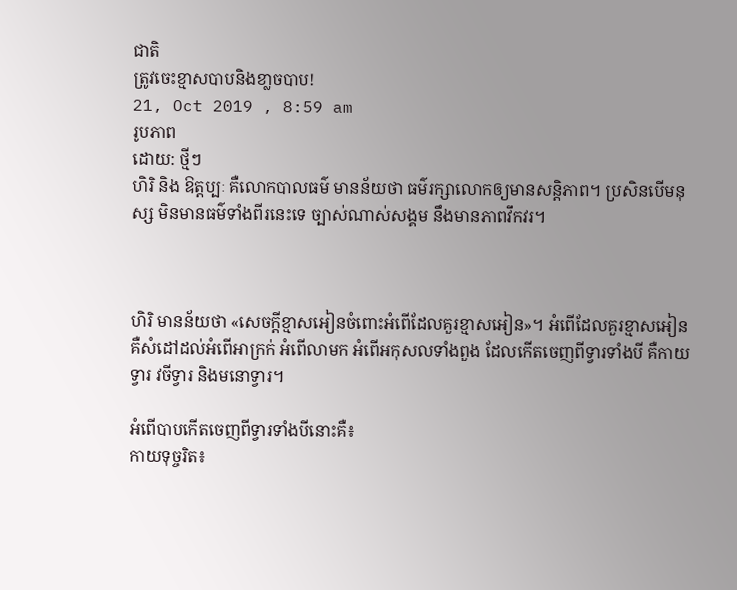ជាតិ
ត្រូវចេះខ្មាសបាបនិងខា្លចបាប!
21, Oct 2019 , 8:59 am
រូបភាព
ដោយ: ថ្មីៗ
ហិរិ និង ឱត្តប្បៈ គឺលោកបាលធម៌ មានន័យថា ធម៌រក្សាលោកឲ្យមានសន្តិភាព។ ប្រសិនបើមនុស្ស មិនមានធម៌ទាំងពីរនេះទេ ច្បាស់ណាស់សង្គម នឹងមានភាពវឹកវរ។



ហិរិ មានន័យថា «សេចក្តីខ្មាសអៀនចំពោះអំពើដែលគួរខ្មាសអៀន»។ អំពើដែលគួរខ្មាសអៀន គឺសំដៅដល់អំពើអាក្រក់ អំពើលាមក អំពើអកុសលទាំងពួង ដែលកើតចេញពីទ្វារទាំងបី គឺកាយទ្វារ វចីទ្វារ និងមនោទ្វារ។

អំពើបាបកើតចេញពីទ្វារទាំងបីនោះគឺ៖
កាយទុច្ចរិត៖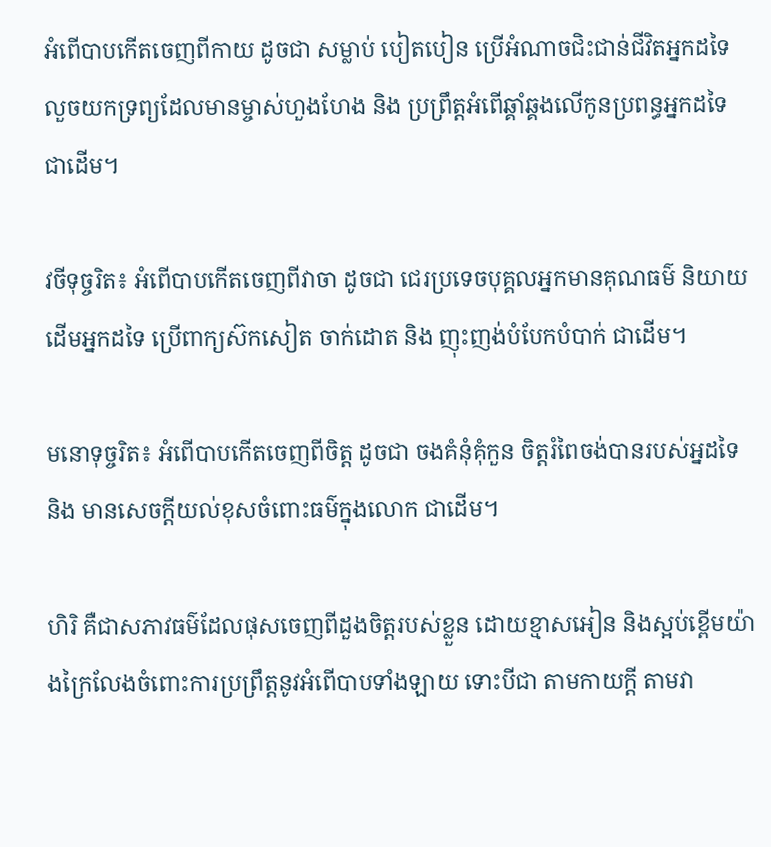អំពើបាបកើតចេញពីកាយ ដូចជា សម្លាប់ បៀតបៀន ប្រើអំណាចជិះជាន់ជីវិតអ្នកដទៃ លួចយកទ្រព្យដែលមានម្ចាស់ហួងហែង និង ប្រព្រឹត្តអំពើឆ្គាំឆ្គងលើកូនប្រពន្ធអ្នកដទៃ ជាដើម។

វចីទុច្ចរិត៖ អំពើបាបកើតចេញពីវាចា ដូចជា ជេរប្រទេចបុគ្គលអ្នកមានគុណធម៌ និយាយដើមអ្នកដទៃ ប្រើពាក្យស៊កសៀត ចាក់ដោត និង ញុះញង់បំបែកបំបាក់ ជាដើម។

មនោទុច្ចរិត៖ អំពើបាបកើតចេញពីចិត្ត ដូចជា ចងគំនុំគុំកួន ចិត្តរំពៃចង់បានរបស់អ្នដទៃ និង មានសេចក្តីយល់ខុសចំពោះធម៌ក្នុងលោក ជាដើម។

ហិរិ គឺជាសភាវធម៌ដែលផុសចេញពីដួងចិត្តរបស់ខ្លួន ដោយខ្មាសអៀន និងស្អប់ខ្ពើមយ៉ាងក្រៃលែងចំពោះការប្រព្រឹត្តនូវអំពើបាបទាំងឡាយ ទោះបីជា តាមកាយក្តី តាមវា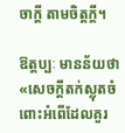ចាក្តី តាមចិត្តក្តី។

ឱត្តប្បៈ មានន័យថា «សេចក្តីតក់ស្លុតចំពោះអំពើដែលគួរ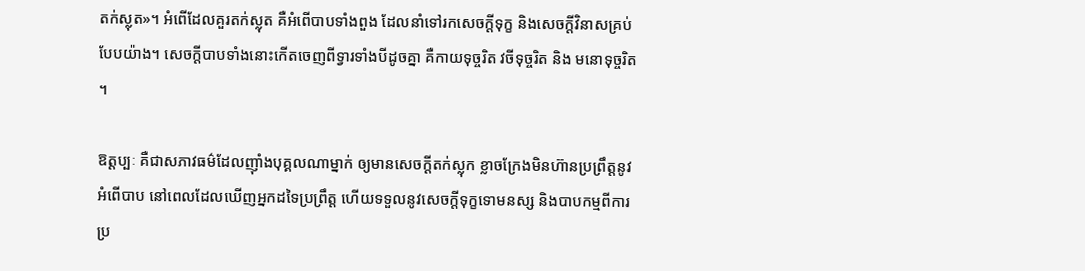តក់ស្លុត»។ អំពើដែលគួរតក់ស្លុត គឺអំពើបាបទាំងពួង ដែលនាំទៅរកសេចក្តីទុក្ខ និងសេចក្តីវិនាសគ្រប់បែបយ៉ាង។ សេចក្តីបាបទាំងនោះកើតចេញពីទ្វារទាំងបីដូចគ្នា គឺកាយទុច្ចរិត វចីទុច្ចរិត និង មនោទុច្ចរិត។

ឱត្តប្បៈ គឺជាសភាវធម៌ដែលញ៉ាំងបុគ្គលណាម្នាក់ ឲ្យមានសេចក្តីតក់ស្លុក ខ្លាចក្រែងមិនហ៊ានប្រព្រឹត្តនូវអំពើបាប នៅពេលដែលឃើញអ្នកដទៃប្រព្រឹត្ត ហើយទទួលនូវសេចក្តីទុក្ខទោមនស្ស និងបាបកម្មពីការប្រ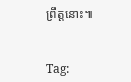ព្រឹត្តនោះ៕


Tag: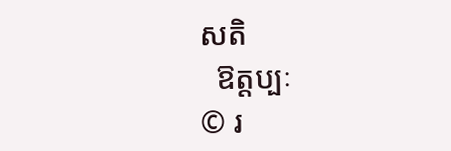សតិ
  ឱត្តប្បៈ
© រ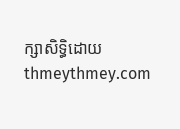ក្សាសិទ្ធិដោយ thmeythmey.com